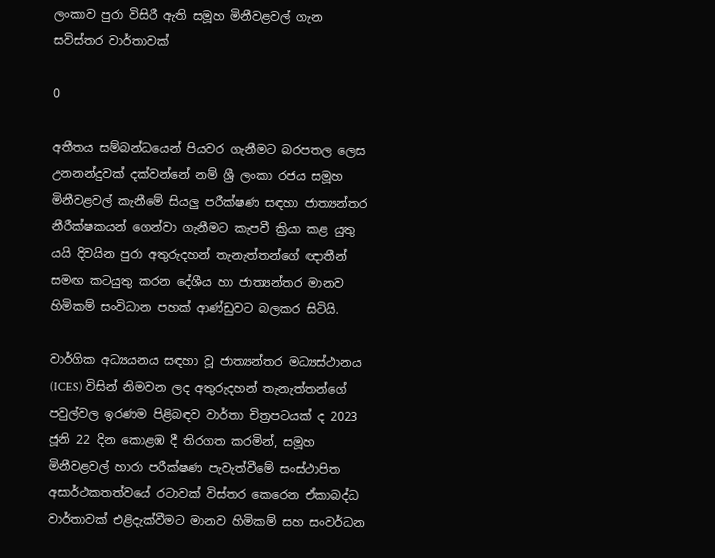ලංකාව පුරා විසිරී ඇති සමූහ මිනීවළවල් ගැන සවිස්තර වාර්තාවක්

0

අතීතය සම්බන්ධයෙන් පියවර ගැනීමට බරපතල ලෙස උනනන්දුවක් දක්වන්නේ නම් ශ්‍රී ලංකා රජය සමූහ මිනීවළවල් කැනීමේ සියලු පරීක්ෂණ සඳහා ජාත්‍යන්තර නීරීක්ෂකයන් ගෙන්වා ගැනීමට කැපවී ක්‍රියා කළ යුතු යයි දිවයින පුරා අතුරුදහන් තැනැත්තන්ගේ ඥාතීන් සමඟ කටයුතු කරන දේශීය හා ජාත්‍යන්තර මානව හිමිකම් සංවිධාන පහක් ආණ්ඩුවට බලකර සිටියි.

වාර්ගික අධ්‍යයනය සඳහා වූ ජාත්‍යන්තර මධ්‍යස්ථානය (ICES) විසින් නිමවන ලද අතුරුදහන් තැනැත්තන්ගේ පවුල්වල ඉරණම පිළිබඳව වාර්තා චිත්‍රපටයක් ද 2023 ජූනි 22 දින කොළඹ දී තිරගත කරමින්, සමූහ මිනීවළවල් හාරා පරීක්ෂණ පැවැත්වීමේ සංස්ථාපිත අසාර්ථකතත්වයේ රටාවක් විස්තර කෙරෙන ඒකාබද්ධ වාර්තාවක් එළිදැක්වීමට මානව හිමිකම් සහ සංවර්ධන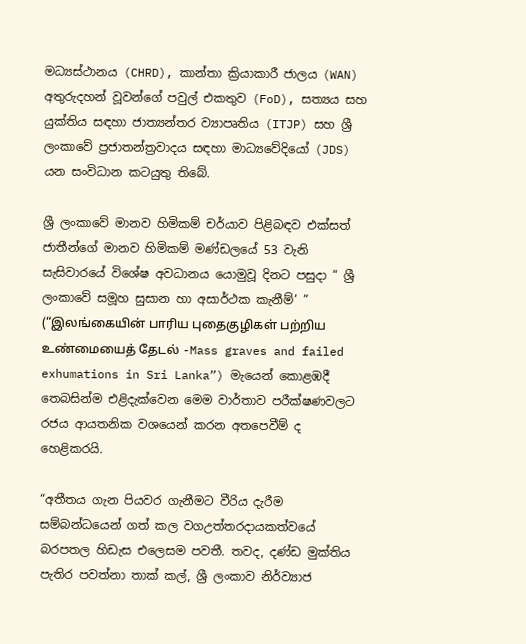මධ්‍යස්ථානය (CHRD), කාන්තා ක්‍රියාකාරී ජාලය (WAN) අතුරුදහන් වූවන්ගේ පවුල් එකතුව (FoD), සත්‍යය සහ යුක්තිය සඳහා ජාත්‍යන්තර ව්‍යාපෘතිය (ITJP) සහ ශ්‍රී ලංකාවේ ප්‍රජාතන්ත්‍රවාදය සඳහා මාධ්‍යවේදියෝ (JDS) යන සංවිධාන කටයුතු තිබේ.

ශ්‍රී ලංකාවේ මානව හිමිකම් චර්යාව පිළිබඳව එක්සත් ජාතීන්ගේ මානව හිමිකම් මණ්ඩලයේ 53 වැනි සැසිවාරයේ විශේෂ අවධානය යොමුවූ දිනට පසුදා “ ශ්‍රී ලංකාවේ සමූහ සුසාන හා අසාර්ථක කැනීම්’ ” (“இலங்கையின் பாரிய புதைகுழிகள் பற்றிய உண்மையைத் தேடல் -Mass graves and failed exhumations in Sri Lanka”) මැයෙන් කොළඹදී තෙබසින්ම එළිදැක්වෙන මෙම වාර්තාව පරීක්ෂණවලට රජය ආයතනික වශයෙන් කරන අතපෙවීම් ද හෙළිකරයි.

“අතීතය ගැන පියවර ගැනීමට වීරිය දැරීම සම්බන්ධයෙන් ගත් කල වගඋත්තරදායකත්වයේ බරපතල හිඩැස එලෙසම පවතී. තවද, දණ්ඩ මුක්තිය පැතිර පවත්නා තාක් කල්, ශ්‍රී ලංකාව නිර්ව්‍යාජ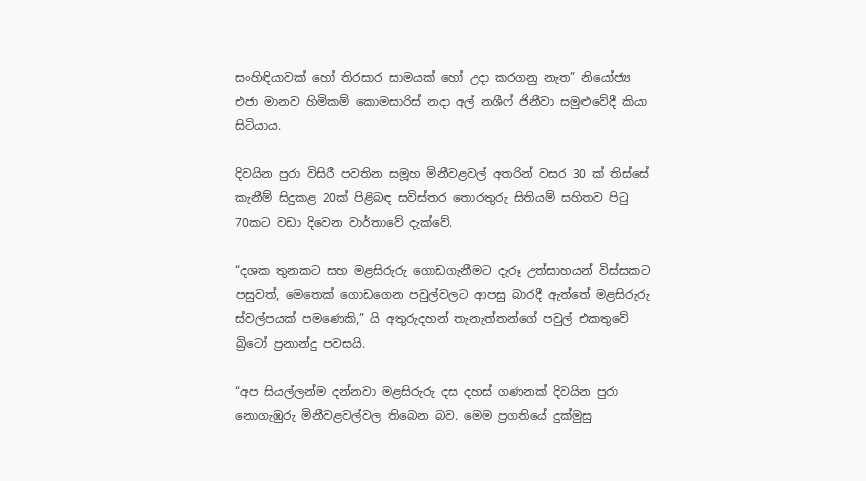සංහිඳියාවක් හෝ තිරසාර සාමයක් හෝ උදා කරගනු නැත” නියෝජ්‍ය එජා මානව හිමිකම් කොමසාරිස් නදා අල් නශීෆ් ජිනීවා සමුළුවේදී කියා සිටියාය.

දිවයින පුරා විසිරී පවතින සමූහ මිනීවළවල් අතරින් වසර 30 ක් තිස්සේ කැනීම් සිදුකළ 20ක් පිළිබඳ සවිස්තර තොරතුරු සිතියම් සහිතව පිටු 70කට වඩා දිවෙන වාර්තාවේ දැක්වේ.

“දශක තුනකට සහ මළසිරුරු ගොඩගැනීමට දැරූ උත්සාහයන් විස්සකට පසුවත්, මෙතෙක් ගොඩගෙන පවුල්වලට ආපසු බාරදී ඇත්තේ මළසිරුරු ස්වල්පයක් පමණෙකි,” යි අතුරුදහන් තැනැත්තන්ගේ පවුල් එකතුවේ බ්‍රිටෝ ප්‍රනාන්දු පවසයි.

“අප සියල්ලන්ම දන්නවා මළසිරුරු දස දහස් ගණනක් දිවයින පුරා නොගැඹුරු මිනීවළවල්වල තිබෙන බව. මෙම ප්‍රගතියේ දුක්මුසු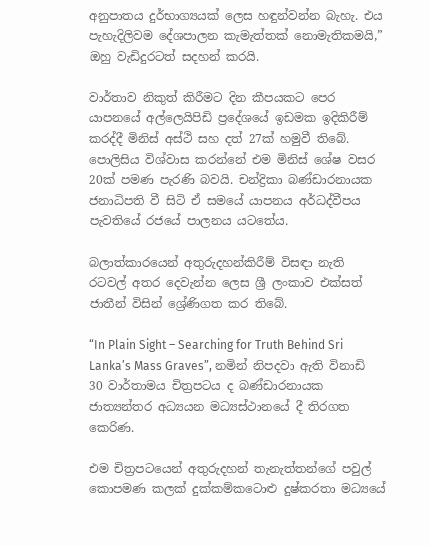අනුපාතය දුර්භාග්‍යයක් ලෙස හඳුන්වන්න බැහැ. එය පැහැදිලිවම දේශපාලන කැමැත්තක් නොමැතිකමයි,” ඔහු වැඩිදුරටත් සදහන් කරයි.

වාර්තාව නිකුත් කිරීමට දින කීපයකට පෙර යාපනයේ අල්ලෙයිපිඩි ප්‍රදේශයේ ඉඩමක ඉදිකිරීම් කරද්දී මිනිස් අස්ථි සහ දත් 27ක් හමුවී තිබේ. පොලිසිය විශ්වාස කරන්නේ එම මිනිස් ශේෂ වසර 20ක් පමණ පැරණි බවයි. චන්ද්‍රිකා බණ්ඩාරනායක ජනාධිපති වී සිටි ඒ සමයේ යාපනය අර්ධද්වීපය පැවතියේ රජයේ පාලනය යටතේය.

බලාත්කාරයෙන් අතුරුදහන්කිරීම් විසඳා නැති රටවල් අතර දෙවැන්න ලෙස ශ්‍රී ලංකාව එක්සත් ජාතීන් විසින් ශ්‍රේණිගත කර තිබේ.

“In Plain Sight – Searching for Truth Behind Sri Lanka’s Mass Graves”, නමින් නිපදවා ඇති විනාඩි 30 වාර්තාමය චිත්‍රපටය ද බණ්ඩාරනායක ජාත්‍යන්තර අධ්‍යයන මධ්‍යස්ථානයේ දී තිරගත කෙරිණ.

එම චිත්‍රපටයෙන් අතුරුදහන් තැනැත්තන්ගේ පවුල් කොපමණ කලක් දුක්කම්කටොළු දුෂ්කරතා මධ්‍යයේ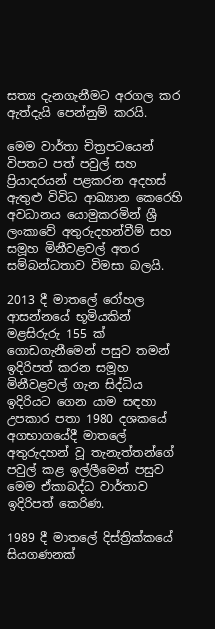සත්‍ය දැනගැනීමට අරගල කර ඇත්දැයි පෙන්නුම් කරයි.

මෙම වාර්තා චිත්‍රපටයෙන් විපතට පත් පවුල් සහ ප්‍රියාදරයන් පළකරන අදහස් ඇතුළු විවිධ ආඛ්‍යාන කෙරෙහි අවධානය යොමුකරමින් ශ්‍රී ලංකාවේ අතුරුදහන්වීම් සහ සමූහ මිනීවළවල් අතර සම්බන්ධතාව විමසා බලයි.

2013 දී මාතලේ රෝහල ආසන්නයේ භූමියකින් මළසිරුරු 155 ක් ගොඩගැනීමෙන් පසුව තමන් ඉදිරිපත් කරන සමූහ මිනීවළවල් ගැන සිද්ධිය ඉදිරියට ගෙන යාම සඳහා උපකාර පතා 1980 දශකයේ අගභාගයේදී මාතලේ අතුරුදහන් වූ තැනැත්තන්ගේ පවුල් කළ ඉල්ලීමෙන් පසුව මෙම ඒකාබද්ධ වාර්තාව ඉදිරිපත් කෙරිණ.

1989 දී මාතලේ දිස්ත්‍රික්කයේ සියගණනක්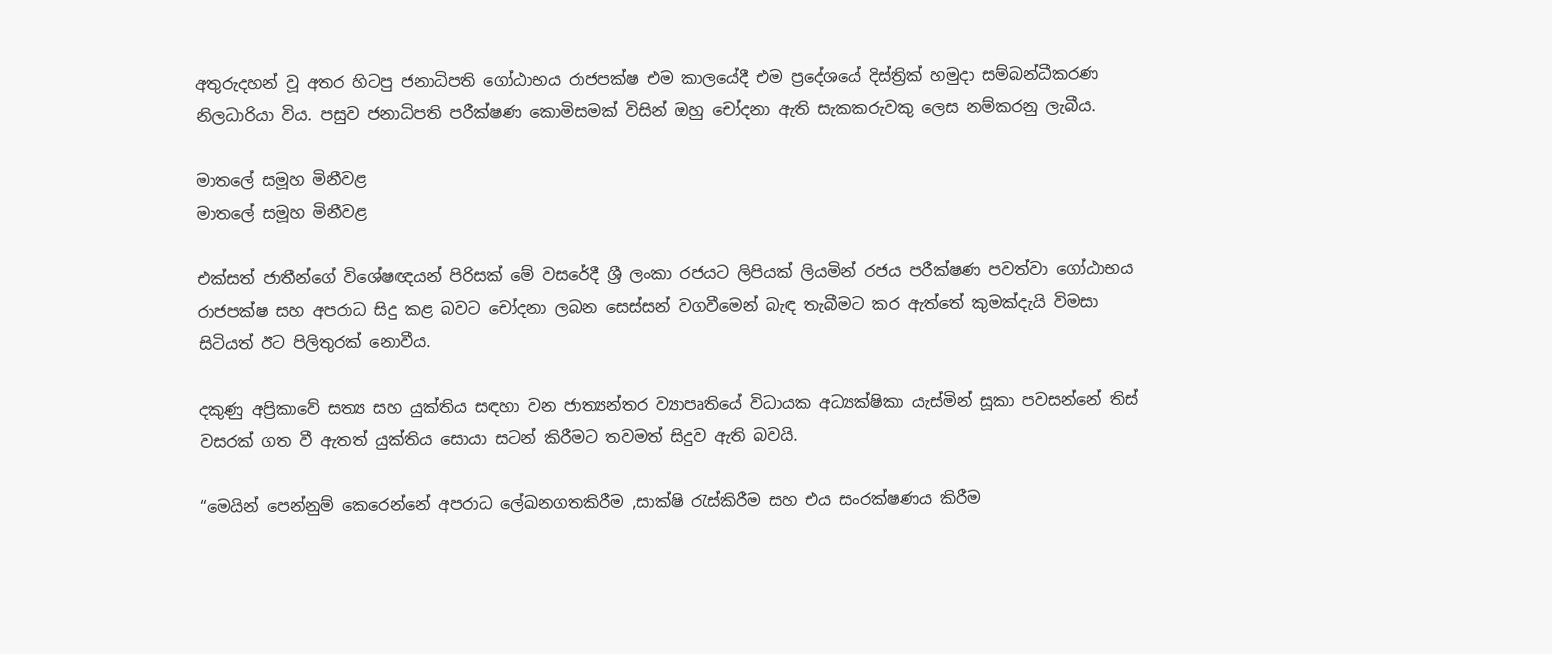අතුරුදහන් වූ අතර හිටපු ජනාධිපති ගෝඨාභය රාජපක්ෂ එම කාලයේදී එම ප්‍රදේශයේ දිස්ත්‍රික් හමුදා සම්බන්ධීකරණ නිලධාරියා විය. පසුව ජනාධිපති පරීක්ෂණ කොමිසමක් විසින් ඔහු චෝදනා ඇති සැකකරුවකු ලෙස නම්කරනු ලැබීය.

මාතලේ සමූහ මිනීවළ
මාතලේ සමූහ මිනීවළ

එක්සත් ජාතීන්ගේ විශේෂඥයන් පිරිසක් මේ වසරේදී ශ්‍රී ලංකා රජයට ලිපියක් ලියමින් රජය පරීක්ෂණ පවත්වා ගෝඨාභය රාජපක්ෂ සහ අපරාධ සිදු කළ බවට චෝදනා ලබන සෙස්සන් වගවීමෙන් බැඳ තැබීමට කර ඇත්තේ කුමක්දැයි විමසා සිටියත් ඊට පිලිතුරක් නොවීය.

දකුණු අප්‍රිකාවේ සත්‍ය සහ යුක්තිය සඳහා වන ජාත්‍යන්තර ව්‍යාපෘතියේ විධායක අධ්‍යක්ෂිකා යැස්මින් සූකා පවසන්නේ තිස් වසරක් ගත වී ඇතත් යුක්තිය සොයා සටන් කිරීමට තවමත් සිදුව ඇති බවයි.

“මෙයින් පෙන්නුම් කෙරෙන්නේ අපරාධ ලේඛනගතකිරීම ,සාක්ෂි රැස්කිරීම සහ එය සංරක්ෂණය කිරීම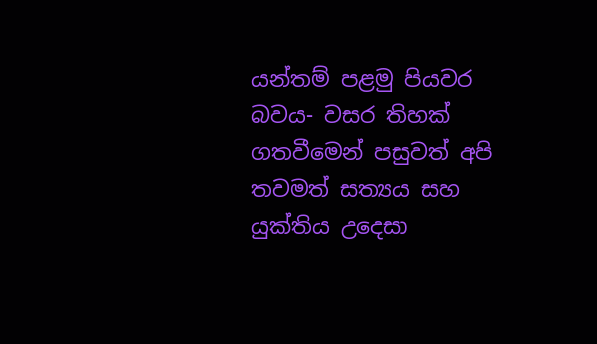යන්තම් පළමු පියවර බවය- වසර තිහක් ගතවීමෙන් පසුවත් අපි තවමත් සත්‍යය සහ යුක්තිය උදෙසා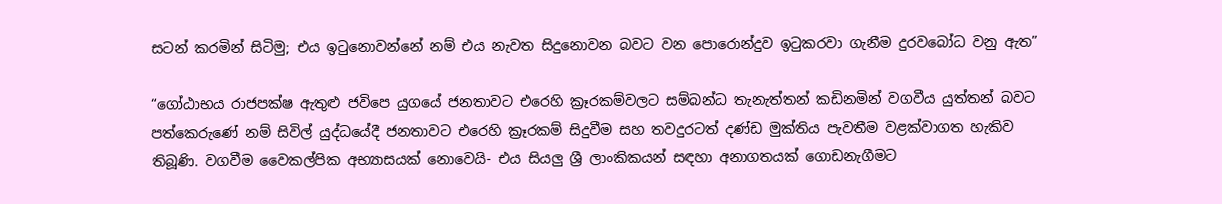සටන් කරමින් සිටිමු; එය ඉටුනොවන්නේ නම් එය නැවත සිදුනොවන බවට වන පොරොන්දුව ඉටුකරවා ගැනීම දුරවබෝධ වනු ඇත”

“ගෝඨාභය රාජපක්ෂ ඇතුළු ජවිපෙ යුගයේ ජනතාවට එරෙහි ක්‍රෑරකම්වලට සම්බන්ධ තැනැත්තන් කඩිනමින් වගවීය යුත්තන් බවට පත්කෙරුණේ නම් සිවිල් යුද්ධයේදී ජනතාවට එරෙහි ක්‍රෑරකම් සිදුවීම සහ තවදුරටත් දණ්ඩ මුක්තිය පැවතීම වළක්වාගත හැකිව තිබූණි. වගවීම වෛකල්පික අභ්‍යාසයක් නොවෙයි- එය සියලු ශ්‍රී ලාංකිකයන් සඳහා අනාගතයක් ගොඩනැගීමට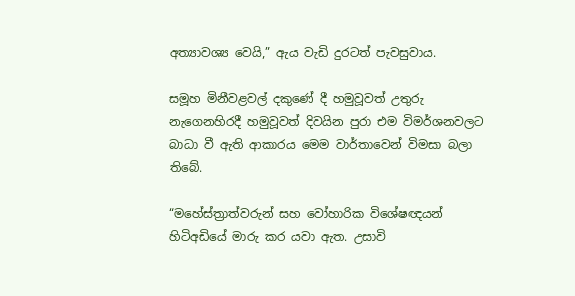අත්‍යාවශ්‍ය වෙයි,” ඇය වැඩි දුරටත් පැවසුවාය.

සමූහ මිනීවළවල් දකුණේ දී හමුවූවත් උතුරු නැගෙනහිරදී හමුවූවත් දිවයින පුරා එම විමර්ශනවලට බාධා වී ඇති ආකාරය මෙම වාර්තාවෙන් විමසා බලා තිබේ.

“මහේස්ත්‍රාත්වරුන් සහ වෝහාරික විශේෂඥයන් හිටිඅඩියේ මාරු කර යවා ඇත. උසාවි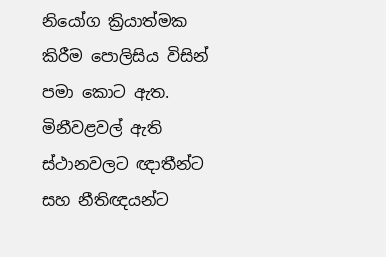නියෝග ක්‍රියාත්මක කිරීම පොලිසිය විසින් පමා කොට ඇත. මිනීවළවල් ඇති ස්ථානවලට ඥාතීන්ට සහ නීතිඥයන්ට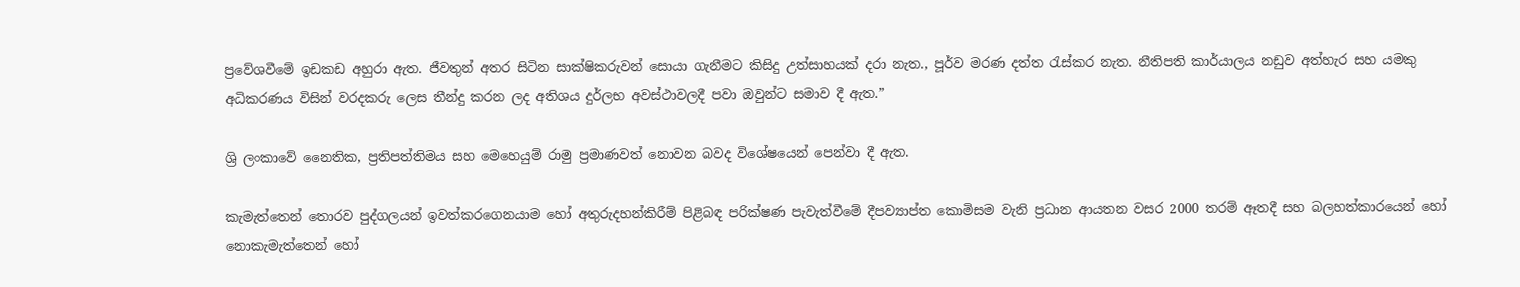ප්‍රවේශවීමේ ඉඩකඩ අහුරා ඇත. ජීවතුන් අතර සිටින සාක්ෂිකරුවන් සොයා ගැනීමට කිසිදු උත්සාහයක් දරා නැත., පූර්ව මරණ දත්ත රැස්කර නැත. නීතිපති කාර්යාලය නඩුව අත්හැර සහ යමකු අධිකරණය විසින් වරදකරු ලෙස තීන්දු කරන ලද අතිශය දුර්ලභ අවස්ථාවලදී පවා ඔවුන්ට සමාව දී ඇත.”

ශ්‍රි ලංකාවේ නෛතික, ප්‍රතිපත්තිමය සහ මෙහෙයුම් රාමු ප්‍රමාණවත් නොවන බවද විශේෂයෙන් පෙන්වා දී ඇත.

කැමැත්තෙන් තොරව පුද්ගලයන් ඉවත්කරගෙනයාම හෝ අතුරුදහන්කිරීම් පිළිබඳ පරික්ෂණ පැවැත්වීමේ දීපව්‍යාප්ත කොමිසම වැනි ප්‍රධාන ආයතන වසර 2000 තරම් ඈතදී සහ බලහත්කාරයෙන් හෝ නොකැමැත්තෙන් හෝ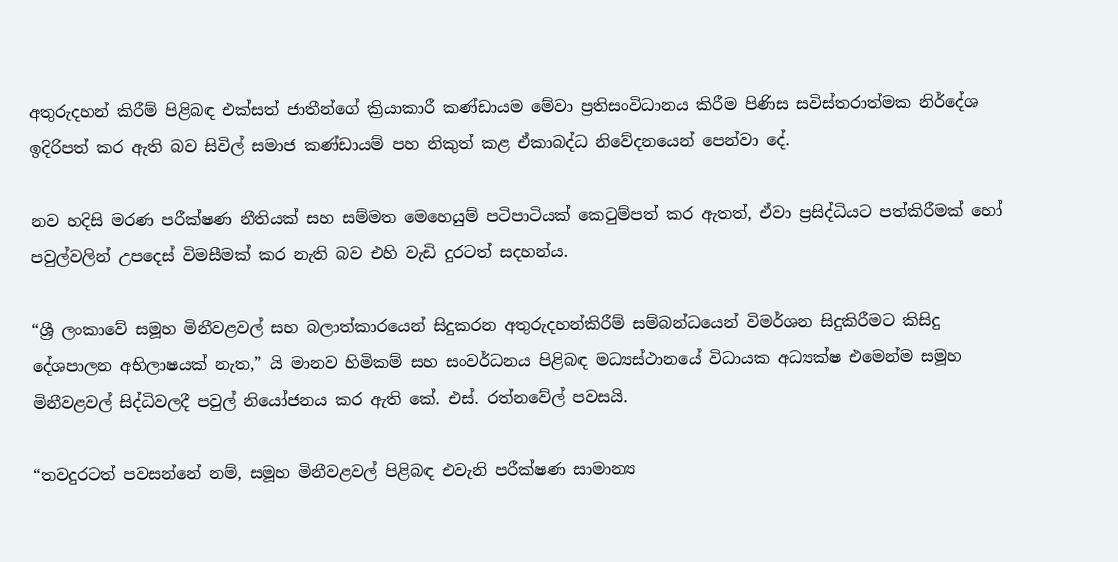අතුරුදහන් කිරීම් පිළිබඳ එක්සත් ජාතීන්ගේ ක්‍රියාකාරී කණ්ඩායම මේවා ප්‍රතිසංවිධානය කිරීම පිණිස සවිස්තරාත්මක නිර්දේශ ඉදිරිපත් කර ඇති බව සිවිල් සමාජ කණ්ඩායම් පහ නිකුත් කළ ඒකාබද්ධ නිවේදනයෙන් පෙන්වා දේ.

නව හදිසි මරණ පරීක්ෂණ නීතියක් සහ සම්මත මෙහෙයුම් පටිපාටියක් කෙටුම්පත් කර ඇතත්, ඒවා ප්‍රසිද්ධියට පත්කිරීමක් හෝ පවුල්වලින් උපදෙස් විමසීමක් කර නැති බව එහි වැඩි දුරටත් සදහන්ය.

“ශ්‍රී ලංකාවේ සමූහ මිනීවළවල් සහ බලාත්කාරයෙන් සිදුකරන අතුරුදහන්කිරීම් සම්බන්ධයෙන් විමර්ශන සිදුකිරීමට කිසිදු දේශපාලන අභිලාෂයක් නැත,” යි මානව හිමිකම් සහ සංවර්ධනය පිළිබ‍ඳ මධ්‍යස්ථානයේ විධායක අධ්‍යක්ෂ එමෙන්ම සමූහ මිනීවළවල් සිද්ධිවලදී පවුල් නියෝජනය කර ඇති කේ. එස්. රත්නවේල් පවසයි.

“තවදුරටත් පවසන්නේ නම්, සමූහ මිනීවළවල් පිළිබඳ එවැනි පරීක්ෂණ සාමාන්‍ය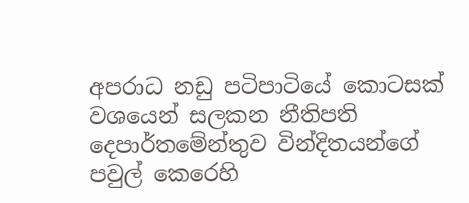අපරාධ නඩු පටිපාටියේ කොටසක් වශයෙන් සලකන නීතිපති දෙපාර්තමේන්තුව වින්දිතයන්ගේ පවුල් කෙරෙහි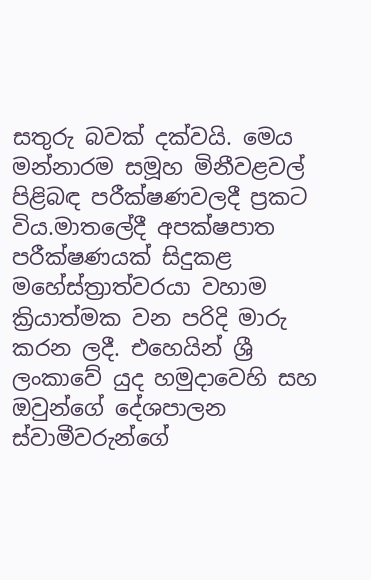සතුරු බවක් දක්වයි. මෙය මන්නාරම සමූහ මිනීවළවල් පිළිබඳ පරීක්ෂණවලදී ප්‍රකට විය.මාතලේදී අපක්ෂපාත පරීක්ෂණයක් සිදුකළ මහේස්ත්‍රාත්වරයා වහාම ක්‍රියාත්මක වන පරිදි මාරු කරන ලදී. එහෙයින් ශ්‍රී ලංකාවේ යුද හමුදාවෙහි සහ ඔවුන්ගේ දේශපාලන ස්වාමීවරුන්ගේ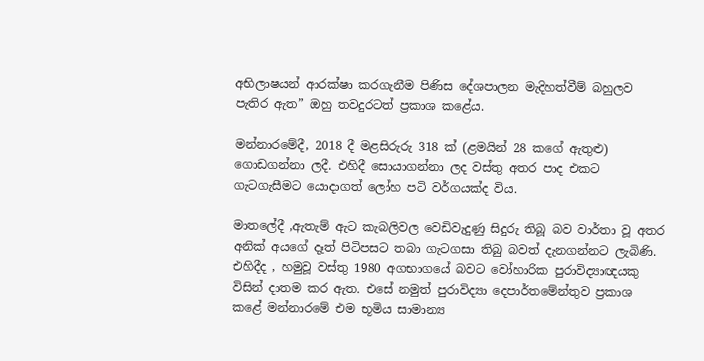අභිලාෂයන් ආරක්ෂා කරගැනීම පිණිස දේශපාලන මැදිහත්වීම් බහුලව පැතිර ඇත” ඔහු තවදුරටත් ප්‍රකාශ කළේය.

මන්නාරමේදී, 2018 දී මළසිරුරු 318 ක් (ළමයින් 28 කගේ ඇතුළු) ගොඩගන්නා ලදී. එහිදී සොයාගන්නා ලද වස්තු අතර පාද එකට ගැටගැසීමට යොදාගත් ලෝහ පටි වර්ගයක්ද විය.

මාතලේදී ,ඇතැම් ඇට කැබලිවල වෙඩිවැදුණු සිදුරු තිබූ බව වාර්තා වූ අතර අනික් අයගේ දෑත් පිටිපසට තබා ගැටගසා තිබු බවත් දැනගන්නට ලැබිණි. එහිදීද , හමුවූ වස්තු 1980 අගභාගයේ බවට වෝහාරික පුරාවිද්‍යාඥයකු විසින් දාතම කර ඇත. එසේ නමුත් පුරාවිද්‍යා දෙපාර්තමේන්තුව ප්‍රකාශ කළේ මන්නාරමේ එම භූමිය සාමාන්‍ය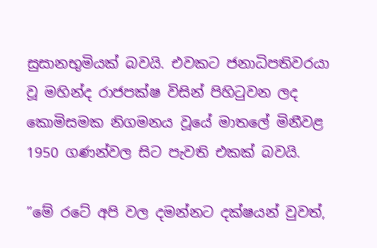සුසානභුමියක් බවයි. එවකට ජනාධිපතිවරයා වූ මහින්ද රාජපක්ෂ විසින් පිහිටුවන ලද කොමිසමක නිගමනය වූයේ මාතලේ මිනීවළ 1950 ගණන්වල සිට පැවති එකක් බවයි.

”මේ රටේ අපි වල දමන්නට දක්ෂයන් වුවත්,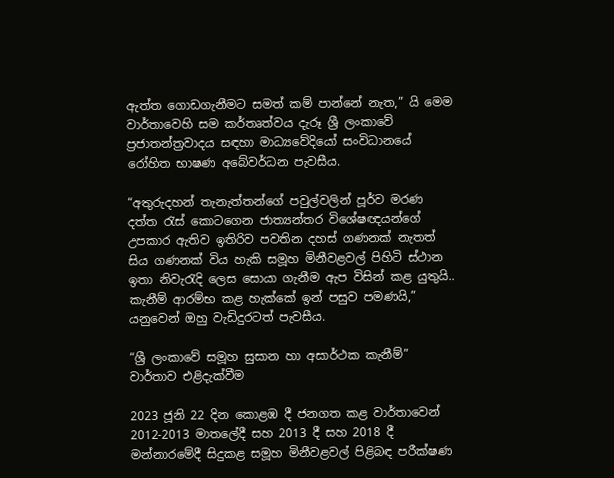ඇත්ත ගොඩගැනීමට සමත් කම් පාන්නේ නැත,” යි මෙම වාර්තාවෙහි සම කර්තෘත්වය දැරූ ශ්‍රී ලංකාවේ ප්‍රජාතන්ත්‍රවාදය සඳහා මාධ්‍යවේදියෝ සංවිධානයේ රෝහිත භාෂණ අබේවර්ධන පැවසීය.

“අතුරුදහන් තැනැත්තන්ගේ පවුල්වලින් පූර්ව මරණ දත්ත රැස් කොටගෙන ජාත්‍යන්තර විශේෂඥයන්ගේ උපකාර ඇතිව ඉතිරිව පවතින දහස් ගණනක් නැතත් සිය ගණනක් විය හැකි සමූහ මිනීවළවල් පිහිටි ස්ථාන ඉතා නිවැරැදි ලෙස සොයා ගැනීම ඇප විසින් කළ යුතුයි.. කැනීම් ආරම්භ කළ හැක්කේ ඉන් පසුව පමණයි,” යනුවෙන් ඔහු වැඩිදුරටත් පැවසීය.

“ශ්‍රී ලංකාවේ සමූහ සුසාන හා අසාර්ථක කැනීම්” වාර්තාව එළිදැක්වීම

2023 ජූනි 22 දින කොළඹ දී ජනගත කළ වාර්තාවෙන් 2012-2013 මාතලේදී සහ 2013 දී සහ 2018 දී මන්නාරමේදී සිදුකළ සමූහ මිනීවළවල් පිළිබ‍ඳ පරීක්ෂණ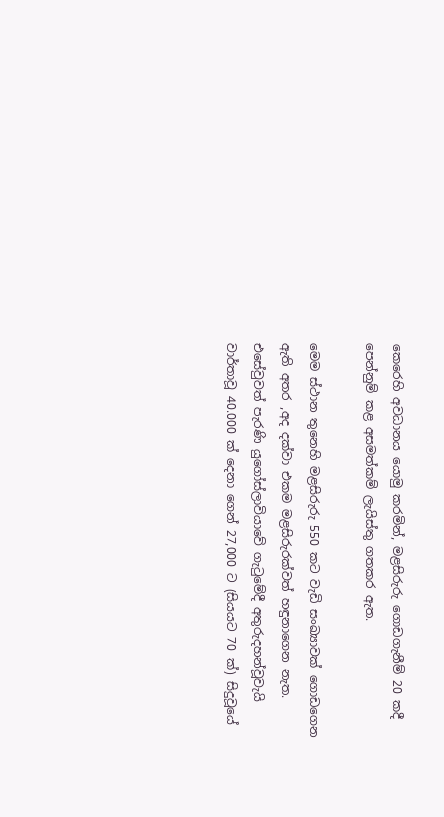කෙරෙහි අවධානය යොමු කරමින්, මළසිරුරු ගොඩගැනීම් 20 කදී පෙන්නුම් කළ අසමත්කම් ලැයිස්තු ගතකර ඇත.

මෙම ස්ථාන තුනෙහි මළසිරුරු 550 කට වැඩි සංඛ්‍යාවක් ගොඩගෙන ඇති අතර ,අද දක්වා එකම මළසිරුරක්වත් හඳුනාගෙන නැත. එසේවුවත් පැරණි යුගෝස්ලාවියාවේ ගැටුමේදී අතුරුදහන්වූවැයි වාර්තාවූ 40.000 ක් දෙනා ගෙන් 27,000 ට (සියයට 70 ක්) සිදුවූයේ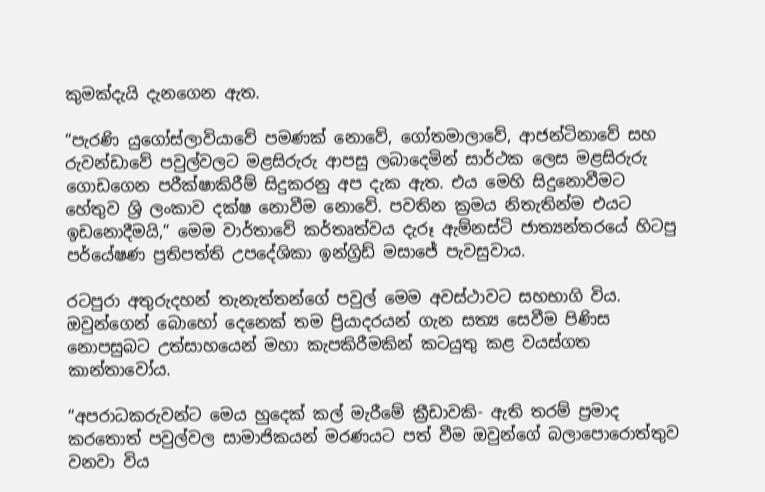කුමක්දැයි දැනගෙන ඇත.

“පැරණි යුගෝස්ලාවියාවේ පමණක් නොවේ, ගෝතමාලාවේ, ආජන්ටිනාවේ සහ රුවන්ඩාවේ පවුල්වලට මළසිරුරු ආපසු ලබාදෙමින් සාර්ථක ලෙස මළසිරුරු ගොඩගෙන පරීක්ෂාකිරීම් සිදුකරනු අප දැක ඇත. එය මෙහි සිදුනොවීමට හේතුව ශ්‍රි ලංකාව දක්ෂ නොවීම නොවේ. පවතින ක්‍රමය නිතැතින්ම එයට ඉඩනොදීමයි,” මෙම වාර්තාවේ කර්තෘත්වය දැරූ ඇම්නස්ටි ජාත්‍යන්තරයේ හිටපු පර්යේෂණ ප්‍රතිපත්ති උපදේශිකා ඉන්ග්‍රිඩ් මසාජේ පැවසුවාය.

රටපුරා අතුරුදහන් තැනැත්තන්ගේ පවුල් මෙම අවස්ථාවට සහභාගි විය. ඔවුන්ගෙන් බොහෝ දෙනෙක් තම ප්‍රියාදරයන් ගැන සත්‍ය සෙවීම පිණිස නොපසුබට උත්සාහයෙන් මහා කැපකිරීමකින් කටයුතු කළ වයස්ගත කාන්තාවෝය.

“අපරාධකරුවන්ට මෙය හුදෙක් කල් මැරීමේ ක්‍රීඩාවකි- ඇති තරම් ප්‍රමාද කරතොත් පවුල්වල සාමාජිකයන් මරණයට පත් වීම ඔවුන්ගේ බලාපොරොත්තුව වනවා විය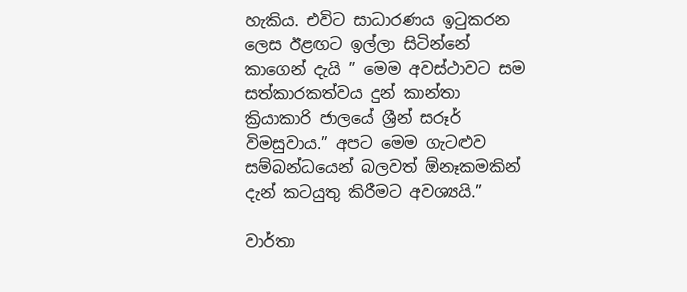හැකිය. එවිට සාධාරණය ඉටුකරන ලෙස ඊළඟට ඉල්ලා සිටින්නේ කාගෙන් දැයි ” මෙම අවස්ථාවට සම සත්කාරකත්වය දුන් කාන්තා ක්‍රියාකාරි ජාලයේ ශ්‍රීන් සරූර් විමසුවාය.” අපට මෙම ගැටළුව සම්බන්ධයෙන් බලවත් ඕනෑකමකින් දැන් කටයුතු කිරීමට අවශ්‍යයි.”

වාර්තා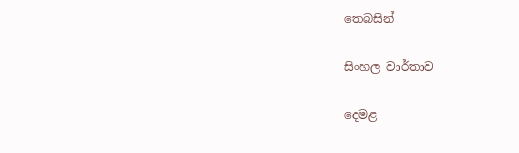තෙබසින්

සිංහල වාර්තාව

දෙමළ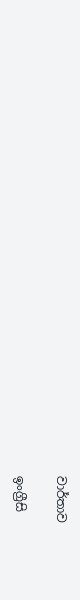වාර්තාව

ඉංග්‍රීසි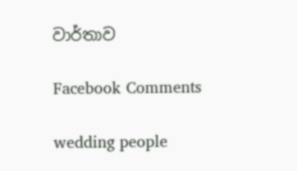වාර්තාව

Facebook Comments

wedding people